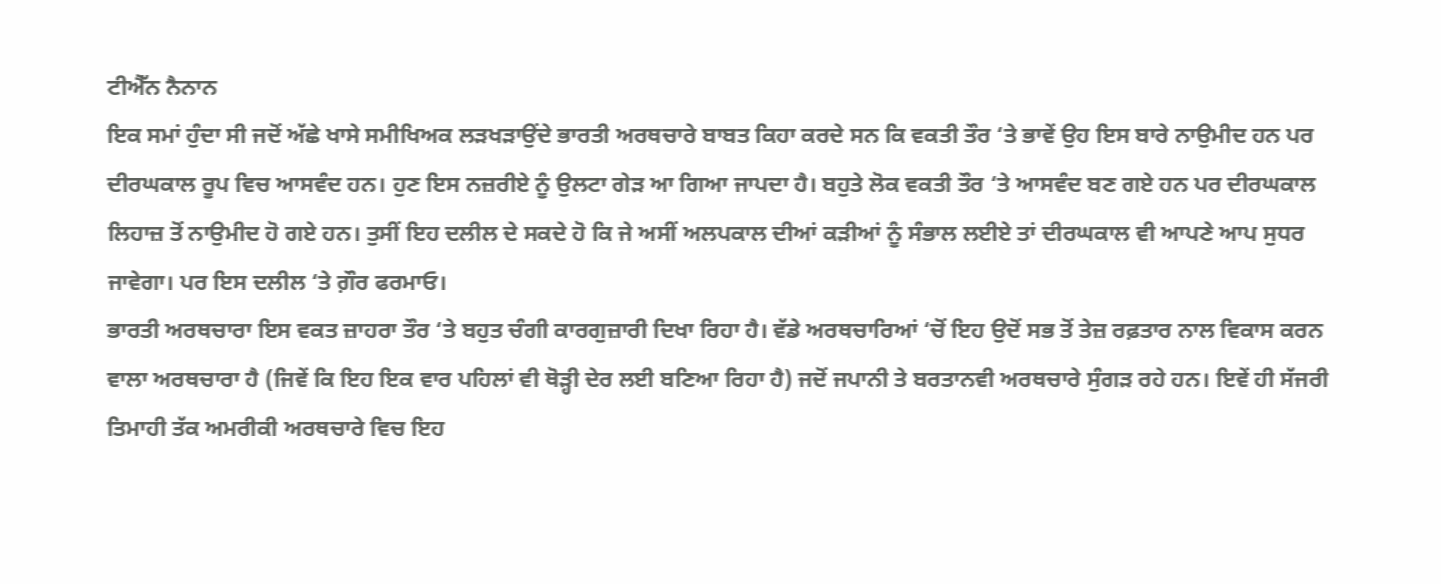ਟੀਐੱਨ ਨੈਨਾਨ
ਇਕ ਸਮਾਂ ਹੁੰਦਾ ਸੀ ਜਦੋਂ ਅੱਛੇ ਖਾਸੇ ਸਮੀਖਿਅਕ ਲੜਖੜਾਉਂਦੇ ਭਾਰਤੀ ਅਰਥਚਾਰੇ ਬਾਬਤ ਕਿਹਾ ਕਰਦੇ ਸਨ ਕਿ ਵਕਤੀ ਤੌਰ ‘ਤੇ ਭਾਵੇਂ ਉਹ ਇਸ ਬਾਰੇ ਨਾਉਮੀਦ ਹਨ ਪਰ ਦੀਰਘਕਾਲ ਰੂਪ ਵਿਚ ਆਸਵੰਦ ਹਨ। ਹੁਣ ਇਸ ਨਜ਼ਰੀਏ ਨੂੰ ਉਲਟਾ ਗੇੜ ਆ ਗਿਆ ਜਾਪਦਾ ਹੈ। ਬਹੁਤੇ ਲੋਕ ਵਕਤੀ ਤੌਰ ‘ਤੇ ਆਸਵੰਦ ਬਣ ਗਏ ਹਨ ਪਰ ਦੀਰਘਕਾਲ ਲਿਹਾਜ਼ ਤੋਂ ਨਾਉਮੀਦ ਹੋ ਗਏ ਹਨ। ਤੁਸੀਂ ਇਹ ਦਲੀਲ ਦੇ ਸਕਦੇ ਹੋ ਕਿ ਜੇ ਅਸੀਂ ਅਲਪਕਾਲ ਦੀਆਂ ਕੜੀਆਂ ਨੂੰ ਸੰਭਾਲ ਲਈਏ ਤਾਂ ਦੀਰਘਕਾਲ ਵੀ ਆਪਣੇ ਆਪ ਸੁਧਰ ਜਾਵੇਗਾ। ਪਰ ਇਸ ਦਲੀਲ ‘ਤੇ ਗ਼ੌਰ ਫਰਮਾਓ।
ਭਾਰਤੀ ਅਰਥਚਾਰਾ ਇਸ ਵਕਤ ਜ਼ਾਹਰਾ ਤੌਰ ‘ਤੇ ਬਹੁਤ ਚੰਗੀ ਕਾਰਗੁਜ਼ਾਰੀ ਦਿਖਾ ਰਿਹਾ ਹੈ। ਵੱਡੇ ਅਰਥਚਾਰਿਆਂ ‘ਚੋਂ ਇਹ ਉਦੋਂ ਸਭ ਤੋਂ ਤੇਜ਼ ਰਫ਼ਤਾਰ ਨਾਲ ਵਿਕਾਸ ਕਰਨ ਵਾਲਾ ਅਰਥਚਾਰਾ ਹੈ (ਜਿਵੇਂ ਕਿ ਇਹ ਇਕ ਵਾਰ ਪਹਿਲਾਂ ਵੀ ਥੋੜ੍ਹੀ ਦੇਰ ਲਈ ਬਣਿਆ ਰਿਹਾ ਹੈ) ਜਦੋਂ ਜਪਾਨੀ ਤੇ ਬਰਤਾਨਵੀ ਅਰਥਚਾਰੇ ਸੁੰਗੜ ਰਹੇ ਹਨ। ਇਵੇਂ ਹੀ ਸੱਜਰੀ ਤਿਮਾਹੀ ਤੱਕ ਅਮਰੀਕੀ ਅਰਥਚਾਰੇ ਵਿਚ ਇਹ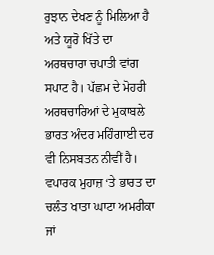ਰੁਝਾਨ ਦੇਖਣ ਨੂੰ ਮਿਲਿਆ ਹੈ ਅਤੇ ਯੂਰੋ ਖਿੱਤੇ ਦਾ ਅਰਥਚਾਰਾ ਚਪਾਤੀ ਵਾਂਗ ਸਪਾਟ ਹੈ। ਪੱਛਮ ਦੇ ਮੋਹਰੀ ਅਰਥਚਾਰਿਆਂ ਦੇ ਮੁਕਾਬਲੇ ਭਾਰਤ ਅੰਦਰ ਮਹਿੰਗਾਈ ਦਰ ਵੀ ਨਿਸਬਤਨ ਨੀਵੀਂ ਹੈ। ਵਪਾਰਕ ਮੁਹਾਜ਼ ‘ਤੇ ਭਾਰਤ ਦਾ ਚਲੰਤ ਖਾਤਾ ਘਾਟਾ ਅਮਰੀਕਾ ਜਾਂ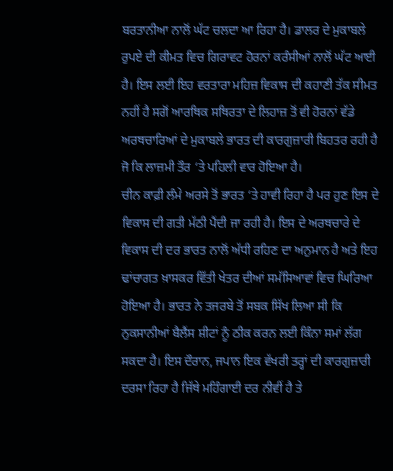ਬਰਤਾਨੀਆ ਨਾਲੋਂ ਘੱਟ ਚਲਦਾ ਆ ਰਿਹਾ ਹੈ। ਡਾਲਰ ਦੇ ਮੁਕਾਬਲੇ ਰੁਪਏ ਦੀ ਕੀਮਤ ਵਿਚ ਗਿਰਾਵਟ ਹੋਰਨਾਂ ਕਰੰਸੀਆਂ ਨਾਲੋਂ ਘੱਟ ਆਈ ਹੈ। ਇਸ ਲਈ ਇਹ ਵਰਤਾਰਾ ਮਹਿਜ਼ ਵਿਕਾਸ ਦੀ ਕਹਾਣੀ ਤੱਕ ਸੀਮਤ ਨਹੀਂ ਹੈ ਸਗੋਂ ਆਰਥਿਕ ਸਥਿਰਤਾ ਦੇ ਲਿਹਾਜ਼ ਤੋਂ ਵੀ ਹੋਰਨਾਂ ਵੱਡੇ ਅਰਥਚਾਰਿਆਂ ਦੇ ਮੁਕਾਬਲੇ ਭਾਰਤ ਦੀ ਕਾਰਗੁਜ਼ਾਰੀ ਬਿਹਤਰ ਰਹੀ ਹੈ ਜੋ ਕਿ ਲਾਜ਼ਮੀ ਤੌਰ ‘ਤੇ ਪਹਿਲੀ ਵਾਰ ਹੋਇਆ ਹੈ।
ਚੀਨ ਕਾਫ਼ੀ ਲੰਮੇ ਅਰਸੇ ਤੋਂ ਭਾਰਤ ‘ਤੇ ਹਾਵੀ ਰਿਹਾ ਹੈ ਪਰ ਹੁਣ ਇਸ ਦੇ ਵਿਕਾਸ ਦੀ ਗਤੀ ਮੱਠੀ ਪੈਂਦੀ ਜਾ ਰਹੀ ਹੈ। ਇਸ ਦੇ ਅਰਥਚਾਰੇ ਦੇ ਵਿਕਾਸ ਦੀ ਦਰ ਭਾਰਤ ਨਾਲੋਂ ਅੱਧੀ ਰਹਿਣ ਦਾ ਅਨੁਮਾਨ ਹੈ ਅਤੇ ਇਹ ਢਾਂਚਾਗਤ ਖ਼ਾਸਕਰ ਵਿੱਤੀ ਖੇਤਰ ਦੀਆਂ ਸਮੱਸਿਆਵਾਂ ਵਿਚ ਘਿਰਿਆ ਹੋਇਆ ਹੈ। ਭਾਰਤ ਨੇ ਤਜਰਬੇ ਤੋਂ ਸਬਕ ਸਿੱਖ ਲਿਆ ਸੀ ਕਿ ਨੁਕਸਾਨੀਆਂ ਬੈਲੈਂਸ ਸ਼ੀਟਾਂ ਨੂੰ ਠੀਕ ਕਰਨ ਲਈ ਕਿੰਨਾ ਸਮਾਂ ਲੱਗ ਸਕਦਾ ਹੈ। ਇਸ ਦੌਰਾਨ, ਜਪਾਨ ਇਕ ਵੱਖਰੀ ਤਰ੍ਹਾਂ ਦੀ ਕਾਰਗੁਜ਼ਾਰੀ ਦਰਸਾ ਰਿਹਾ ਹੈ ਜਿੱਥੇ ਮਹਿੰਗਾਈ ਦਰ ਨੀਵੀਂ ਹੈ ਤੇ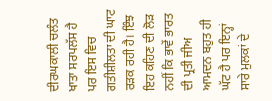ਦੀਰਘਕਾਲੀ ਚਲੰਤ ਖਾਤਾ ਸਰਪਲੱਸ ਹੈ ਪਰ ਇਸ ਵਿਚ ਗਤੀਸ਼ੀਲਤਾ ਦੀ ਘਾਟ ਰੜਕ ਰਹੀ ਹੈ। ਇੰਝ ਇਹ ਕਹਿਣ ਦੀ ਲੋੜ ਨਹੀਂ ਕਿ ਭਾਵੇਂ ਭਾਰਤ ਦੀ ਪ੍ਰਤੀ ਜੀਅ ਆਮਦਨ ਬਹੁਤ ਹੀ ਘੱਟ ਹੈ ਪਰ ਇਨ੍ਹਾਂ ਸਾਰੇ ਮੁਲਕਾਂ ਦੇ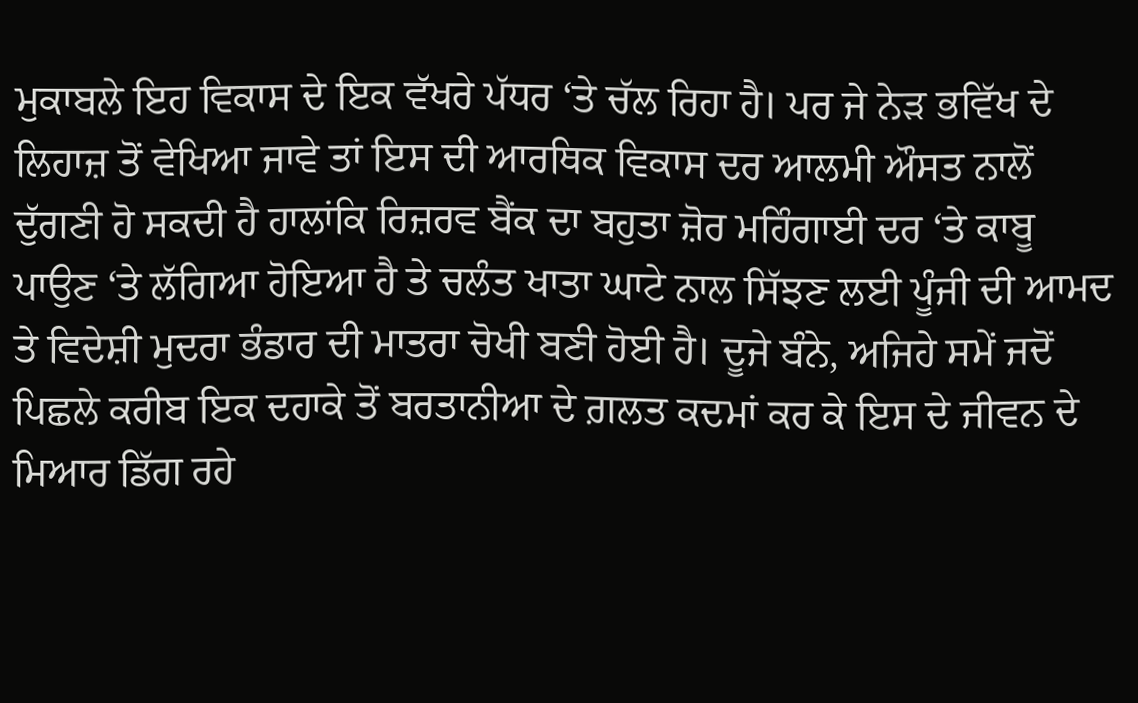ਮੁਕਾਬਲੇ ਇਹ ਵਿਕਾਸ ਦੇ ਇਕ ਵੱਖਰੇ ਪੱਧਰ ‘ਤੇ ਚੱਲ ਰਿਹਾ ਹੈ। ਪਰ ਜੇ ਨੇੜ ਭਵਿੱਖ ਦੇ ਲਿਹਾਜ਼ ਤੋਂ ਵੇਖਿਆ ਜਾਵੇ ਤਾਂ ਇਸ ਦੀ ਆਰਥਿਕ ਵਿਕਾਸ ਦਰ ਆਲਮੀ ਔਸਤ ਨਾਲੋਂ ਦੁੱਗਣੀ ਹੋ ਸਕਦੀ ਹੈ ਹਾਲਾਂਕਿ ਰਿਜ਼ਰਵ ਬੈਂਕ ਦਾ ਬਹੁਤਾ ਜ਼ੋਰ ਮਹਿੰਗਾਈ ਦਰ ‘ਤੇ ਕਾਬੂ ਪਾਉਣ ‘ਤੇ ਲੱਗਿਆ ਹੋਇਆ ਹੈ ਤੇ ਚਲੰਤ ਖਾਤਾ ਘਾਟੇ ਨਾਲ ਸਿੱਝਣ ਲਈ ਪੂੰਜੀ ਦੀ ਆਮਦ ਤੇ ਵਿਦੇਸ਼ੀ ਮੁਦਰਾ ਭੰਡਾਰ ਦੀ ਮਾਤਰਾ ਚੋਖੀ ਬਣੀ ਹੋਈ ਹੈ। ਦੂਜੇ ਬੰਨੇ, ਅਜਿਹੇ ਸਮੇਂ ਜਦੋਂ ਪਿਛਲੇ ਕਰੀਬ ਇਕ ਦਹਾਕੇ ਤੋਂ ਬਰਤਾਨੀਆ ਦੇ ਗ਼ਲਤ ਕਦਮਾਂ ਕਰ ਕੇ ਇਸ ਦੇ ਜੀਵਨ ਦੇ ਮਿਆਰ ਡਿੱਗ ਰਹੇ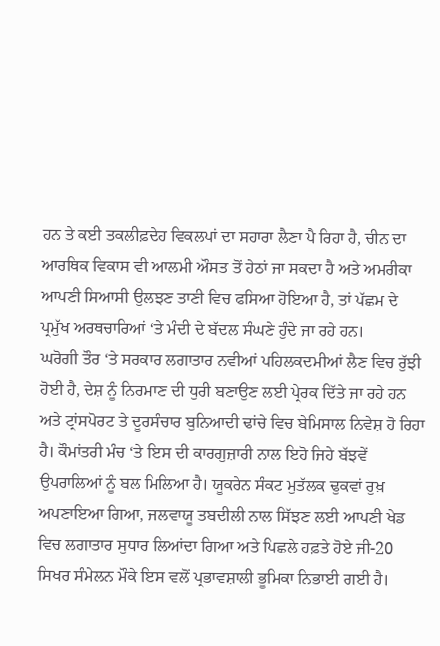ਹਨ ਤੇ ਕਈ ਤਕਲੀਫ਼ਦੇਹ ਵਿਕਲਪਾਂ ਦਾ ਸਹਾਰਾ ਲੈਣਾ ਪੈ ਰਿਹਾ ਹੈ, ਚੀਨ ਦਾ ਆਰਥਿਕ ਵਿਕਾਸ ਵੀ ਆਲਮੀ ਔਸਤ ਤੋਂ ਹੇਠਾਂ ਜਾ ਸਕਦਾ ਹੈ ਅਤੇ ਅਮਰੀਕਾ ਆਪਣੀ ਸਿਆਸੀ ਉਲਝਣ ਤਾਣੀ ਵਿਚ ਫਸਿਆ ਹੋਇਆ ਹੈ, ਤਾਂ ਪੱਛਮ ਦੇ ਪ੍ਰਮੁੱਖ ਅਰਥਚਾਰਿਆਂ ‘ਤੇ ਮੰਦੀ ਦੇ ਬੱਦਲ ਸੰਘਣੇ ਹੁੰਦੇ ਜਾ ਰਹੇ ਹਨ।
ਘਰੋਗੀ ਤੌਰ ‘ਤੇ ਸਰਕਾਰ ਲਗਾਤਾਰ ਨਵੀਆਂ ਪਹਿਲਕਦਮੀਆਂ ਲੈਣ ਵਿਚ ਰੁੱਝੀ ਹੋਈ ਹੈ, ਦੇਸ਼ ਨੂੰ ਨਿਰਮਾਣ ਦੀ ਧੁਰੀ ਬਣਾਉਣ ਲਈ ਪ੍ਰੇਰਕ ਦਿੱਤੇ ਜਾ ਰਹੇ ਹਨ ਅਤੇ ਟ੍ਰਾਂਸਪੋਰਟ ਤੇ ਦੂਰਸੰਚਾਰ ਬੁਨਿਆਦੀ ਢਾਂਚੇ ਵਿਚ ਬੇਮਿਸਾਲ ਨਿਵੇਸ਼ ਹੋ ਰਿਹਾ ਹੈ। ਕੌਮਾਂਤਰੀ ਮੰਚ ‘ਤੇ ਇਸ ਦੀ ਕਾਰਗੁਜ਼ਾਰੀ ਨਾਲ ਇਹੋ ਜਿਹੇ ਬੱਝਵੇਂ ਉਪਰਾਲਿਆਂ ਨੂੰ ਬਲ ਮਿਲਿਆ ਹੈ। ਯੂਕਰੇਨ ਸੰਕਟ ਮੁਤੱਲਕ ਢੁਕਵਾਂ ਰੁਖ਼ ਅਪਣਾਇਆ ਗਿਆ, ਜਲਵਾਯੂ ਤਬਦੀਲੀ ਨਾਲ ਸਿੱਝਣ ਲਈ ਆਪਣੀ ਖੇਡ ਵਿਚ ਲਗਾਤਾਰ ਸੁਧਾਰ ਲਿਆਂਦਾ ਗਿਆ ਅਤੇ ਪਿਛਲੇ ਹਫ਼ਤੇ ਹੋਏ ਜੀ-20 ਸਿਖਰ ਸੰਮੇਲਨ ਮੌਕੇ ਇਸ ਵਲੋਂ ਪ੍ਰਭਾਵਸ਼ਾਲੀ ਭੂਮਿਕਾ ਨਿਭਾਈ ਗਈ ਹੈ।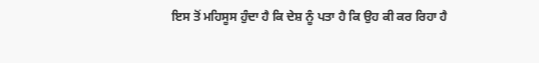ਇਸ ਤੋਂ ਮਹਿਸੂਸ ਹੁੰਦਾ ਹੈ ਕਿ ਦੇਸ਼ ਨੂੰ ਪਤਾ ਹੈ ਕਿ ਉਹ ਕੀ ਕਰ ਰਿਹਾ ਹੈ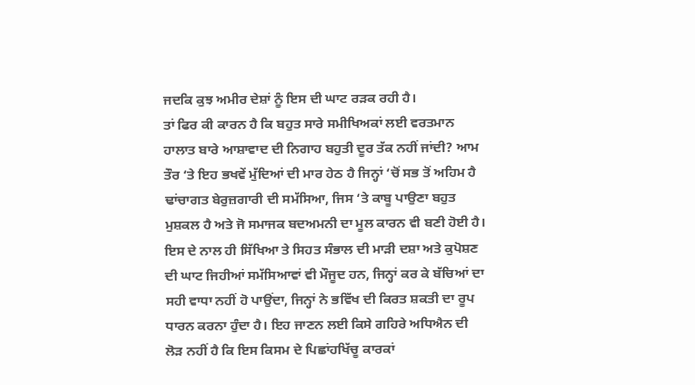ਜਦਕਿ ਕੁਝ ਅਮੀਰ ਦੇਸ਼ਾਂ ਨੂੰ ਇਸ ਦੀ ਘਾਟ ਰੜਕ ਰਹੀ ਹੈ।
ਤਾਂ ਫਿਰ ਕੀ ਕਾਰਨ ਹੈ ਕਿ ਬਹੁਤ ਸਾਰੇ ਸਮੀਖਿਅਕਾਂ ਲਈ ਵਰਤਮਾਨ ਹਾਲਾਤ ਬਾਰੇ ਆਸ਼ਾਵਾਦ ਦੀ ਨਿਗਾਹ ਬਹੁਤੀ ਦੂਰ ਤੱਕ ਨਹੀਂ ਜਾਂਦੀ? ਆਮ ਤੌਰ ‘ਤੇ ਇਹ ਭਖਵੇਂ ਮੁੱਦਿਆਂ ਦੀ ਮਾਰ ਹੇਠ ਹੈ ਜਿਨ੍ਹਾਂ ‘ਚੋਂ ਸਭ ਤੋਂ ਅਹਿਮ ਹੈ ਢਾਂਚਾਗਤ ਬੇਰੁਜ਼ਗਾਰੀ ਦੀ ਸਮੱਸਿਆ, ਜਿਸ ‘ਤੇ ਕਾਬੂ ਪਾਉਣਾ ਬਹੁਤ ਮੁਸ਼ਕਲ ਹੈ ਅਤੇ ਜੋ ਸਮਾਜਕ ਬਦਅਮਨੀ ਦਾ ਮੂਲ ਕਾਰਨ ਵੀ ਬਣੀ ਹੋਈ ਹੈ। ਇਸ ਦੇ ਨਾਲ ਹੀ ਸਿੱਖਿਆ ਤੇ ਸਿਹਤ ਸੰਭਾਲ ਦੀ ਮਾੜੀ ਦਸ਼ਾ ਅਤੇ ਕੁਪੋਸ਼ਣ ਦੀ ਘਾਟ ਜਿਹੀਆਂ ਸਮੱਸਿਆਵਾਂ ਵੀ ਮੌਜੂਦ ਹਨ, ਜਿਨ੍ਹਾਂ ਕਰ ਕੇ ਬੱਚਿਆਂ ਦਾ ਸਹੀ ਵਾਧਾ ਨਹੀਂ ਹੋ ਪਾਉਂਦਾ, ਜਿਨ੍ਹਾਂ ਨੇ ਭਵਿੱਖ ਦੀ ਕਿਰਤ ਸ਼ਕਤੀ ਦਾ ਰੂਪ ਧਾਰਨ ਕਰਨਾ ਹੁੰਦਾ ਹੈ। ਇਹ ਜਾਣਨ ਲਈ ਕਿਸੇ ਗਹਿਰੇ ਅਧਿਐਨ ਦੀ ਲੋੜ ਨਹੀਂ ਹੈ ਕਿ ਇਸ ਕਿਸਮ ਦੇ ਪਿਛਾਂਹਖਿੱਚੂ ਕਾਰਕਾਂ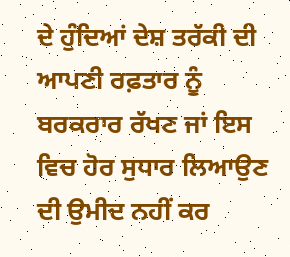ਦੇ ਹੁੰਦਿਆਂ ਦੇਸ਼ ਤਰੱਕੀ ਦੀ ਆਪਣੀ ਰਫ਼ਤਾਰ ਨੂੰ ਬਰਕਰਾਰ ਰੱਖਣ ਜਾਂ ਇਸ ਵਿਚ ਹੋਰ ਸੁਧਾਰ ਲਿਆਉਣ ਦੀ ਉਮੀਦ ਨਹੀਂ ਕਰ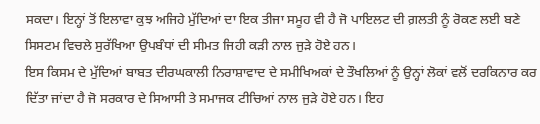ਸਕਦਾ। ਇਨ੍ਹਾਂ ਤੋਂ ਇਲਾਵਾ ਕੁਝ ਅਜਿਹੇ ਮੁੱਦਿਆਂ ਦਾ ਇਕ ਤੀਜਾ ਸਮੂਹ ਵੀ ਹੈ ਜੋ ਪਾਇਲਟ ਦੀ ਗ਼ਲਤੀ ਨੂੰ ਰੋਕਣ ਲਈ ਬਣੇ ਸਿਸਟਮ ਵਿਚਲੇ ਸੁਰੱਖਿਆ ਉਪਬੰਧਾਂ ਦੀ ਸੀਮਤ ਜਿਹੀ ਕੜੀ ਨਾਲ ਜੁੜੇ ਹੋਏ ਹਨ।
ਇਸ ਕਿਸਮ ਦੇ ਮੁੱਦਿਆਂ ਬਾਬਤ ਦੀਰਘਕਾਲੀ ਨਿਰਾਸ਼ਾਵਾਦ ਦੇ ਸਮੀਖਿਅਕਾਂ ਦੇ ਤੌਖਲਿਆਂ ਨੂੰ ਉਨ੍ਹਾਂ ਲੋਕਾਂ ਵਲੋਂ ਦਰਕਿਨਾਰ ਕਰ ਦਿੱਤਾ ਜਾਂਦਾ ਹੈ ਜੋ ਸਰਕਾਰ ਦੇ ਸਿਆਸੀ ਤੇ ਸਮਾਜਕ ਟੀਚਿਆਂ ਨਾਲ ਜੁੜੇ ਹੋਏ ਹਨ। ਇਹ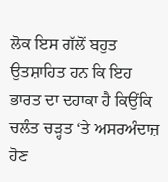ਲੋਕ ਇਸ ਗੱਲੋਂ ਬਹੁਤ ਉਤਸ਼ਾਹਿਤ ਹਨ ਕਿ ਇਹ ਭਾਰਤ ਦਾ ਦਹਾਕਾ ਹੈ ਕਿਉਂਕਿ ਚਲੰਤ ਚੜ੍ਹਤ ‘ਤੇ ਅਸਰਅੰਦਾਜ਼ ਹੋਣ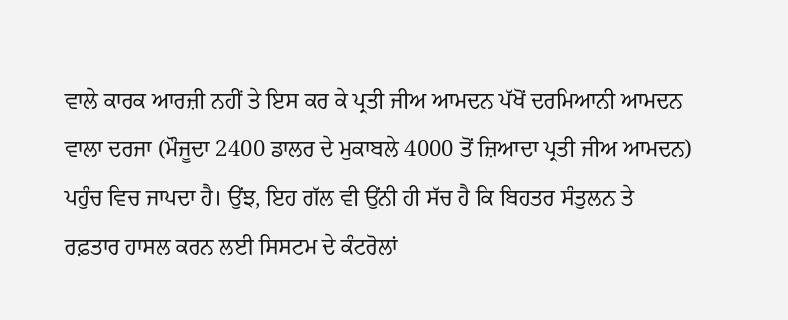ਵਾਲੇ ਕਾਰਕ ਆਰਜ਼ੀ ਨਹੀਂ ਤੇ ਇਸ ਕਰ ਕੇ ਪ੍ਰਤੀ ਜੀਅ ਆਮਦਨ ਪੱਖੋਂ ਦਰਮਿਆਨੀ ਆਮਦਨ ਵਾਲਾ ਦਰਜਾ (ਮੌਜੂਦਾ 2400 ਡਾਲਰ ਦੇ ਮੁਕਾਬਲੇ 4000 ਤੋਂ ਜ਼ਿਆਦਾ ਪ੍ਰਤੀ ਜੀਅ ਆਮਦਨ) ਪਹੁੰਚ ਵਿਚ ਜਾਪਦਾ ਹੈ। ਉਂਝ, ਇਹ ਗੱਲ ਵੀ ਉਂਨੀ ਹੀ ਸੱਚ ਹੈ ਕਿ ਬਿਹਤਰ ਸੰਤੁਲਨ ਤੇ ਰਫ਼ਤਾਰ ਹਾਸਲ ਕਰਨ ਲਈ ਸਿਸਟਮ ਦੇ ਕੰਟਰੋਲਾਂ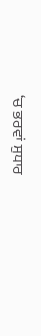‘ਚ ਭਰਵਾਂ ਸੁਧਾਰ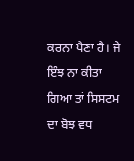ਕਰਨਾ ਪੈਣਾ ਹੈ। ਜੇ ਇੰਝ ਨਾ ਕੀਤਾ ਗਿਆ ਤਾਂ ਸਿਸਟਮ ਦਾ ਬੋਝ ਵਧ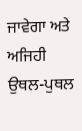ਜਾਵੇਗਾ ਅਤੇ ਅਜਿਹੀ ਉਥਲ-ਪੁਥਲ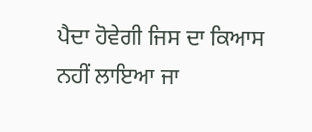ਪੈਦਾ ਹੋਵੇਗੀ ਜਿਸ ਦਾ ਕਿਆਸ ਨਹੀਂ ਲਾਇਆ ਜਾ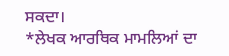ਸਕਦਾ।
*ਲੇਖਕ ਆਰਥਿਕ ਮਾਮਲਿਆਂ ਦਾ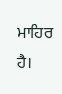ਮਾਹਿਰ ਹੈ।